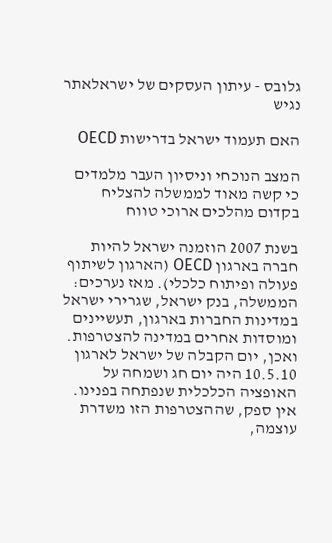גלובס - עיתון העסקים של ישראלאתר נגיש

האם תעמוד ישראל בדרישות OECD

המצב הנוכחי וניסיון העבר מלמדים כי קשה מאוד לממשלה להצליח בקדום מהלכים ארוכי טווח

בשנת 2007 הוזמנה ישראל להיות חברה בארגון OECD (הארגון לשיתוף פעולה ופיתוח כלכלי). מאז נערכים: הממשלה, בנק ישראל, שגרירי ישראל במדינות החברות בארגון, תעשיינים ומוסדות אחרים במדינה להצטרפות. ואכן, יום הקבלה של ישראל לארגון 10.5.10 היה יום חג ושמחה על האופציה הכלכלית שנפתחה בפנינו. אין ספק, שההצטרפות הזו משדרת עוצמה,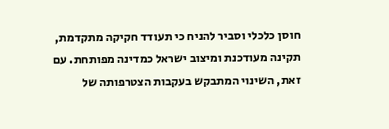חוסן כלכלי וסביר להניח כי תעודד חקיקה מתקדמת, תקינה מעודכנת ומיצוב ישראל כמדינה מפותחת. עם זאת, השינוי המתבקש בעקבות הצטרפותה של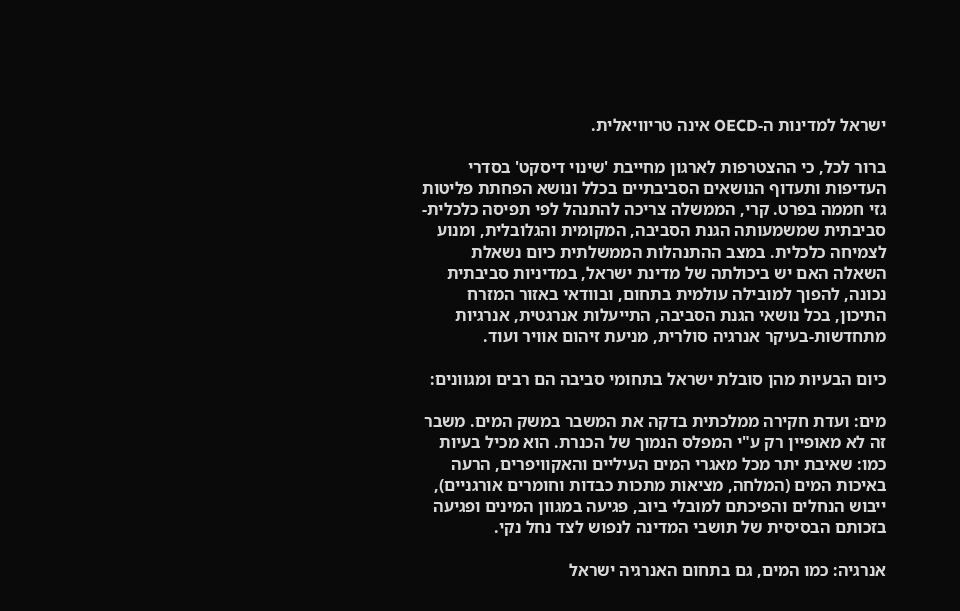ישראל למדינות ה-OECD אינה טריוויאלית.

ברור לכל, כי ההצטרפות לארגון מחייבת 'שינוי דיסקט' בסדרי העדיפות ותעדוף הנושאים הסביבתיים בכלל ונושא הפחתת פליטות גזי חממה בפרט. קרי, הממשלה צריכה להתנהל לפי תפיסה כלכלית-סביבתית שמשמעותה הגנת הסביבה, המקומית והגלובלית, ומנוע לצמיחה כלכלית. במצב ההתנהלות הממשלתית כיום נשאלת השאלה האם יש ביכולתה של מדינת ישראל, במדיניות סביבתית נכונה, להפוך למובילה עולמית בתחום, ובוודאי באזור המזרח התיכון, בכל נושאי הגנת הסביבה, התייעלות אנרגטית, אנרגיות מתחדשות-בעיקר אנרגיה סולרית, מניעת זיהום אוויר ועוד.

כיום הבעיות מהן סובלת ישראל בתחומי סביבה הם רבים ומגוונים:

מים: ועדת חקירה ממלכתית בדקה את המשבר במשק המים. משבר זה לא מאופיין רק ע"י המפלס הנמוך של הכנרת. הוא מכיל בעיות כמו: שאיבת יתר מכל מאגרי המים העיליים והאקוויפרים, הרעה באיכות המים (המלחה, מציאות מתכות כבדות וחומרים אורגניים), ייבוש הנחלים והפיכתם למובלי ביוב, פגיעה במגוון המינים ופגיעה בזכותם הבסיסית של תושבי המדינה לנפוש לצד נחל נקי.

אנרגיה: כמו המים, גם בתחום האנרגיה ישראל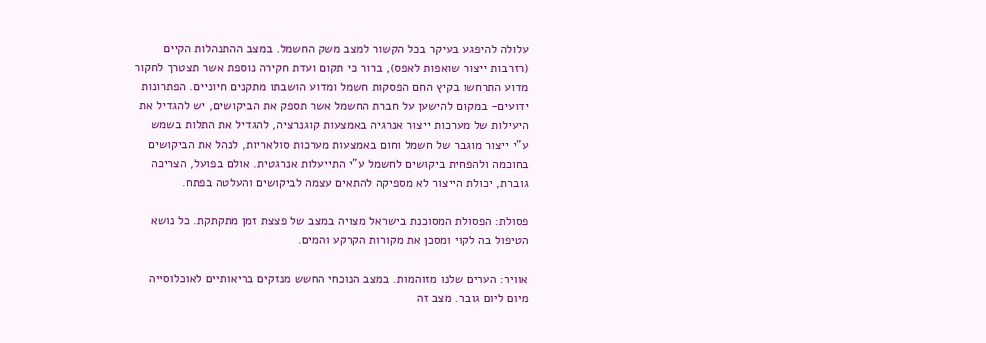עלולה להיפגע בעיקר בכל הקשור למצב משק החשמל. במצב ההתנהלות הקיים (רזרבות ייצור שואפות לאפס), ברור כי תקום ועדת חקירה נוספת אשר תצטרך לחקור מדוע התרחשו בקיץ החם הפסקות חשמל ומדוע הושבתו מתקנים חיוניים. הפתרונות ידועים- במקום להישען על חברת החשמל אשר תספק את הביקושים, יש להגדיל את היעילות של מערכות ייצור אנרגיה באמצעות קוגנרציה, להגדיל את התלות בשמש ע"י ייצור מוגבר של חשמל וחום באמצעות מערכות סולאריות, לנהל את הביקושים בחוכמה ולהפחית ביקושים לחשמל ע"י התייעלות אנרגטית. אולם בפועל, הצריכה גוברת, יכולת הייצור לא מספיקה להתאים עצמה לביקושים והעלטה בפתח.

פסולת: הפסולת המסוכנת בישראל מצויה במצב של פצצת זמן מתקתקת. כל נושא הטיפול בה לקוי ומסכן את מקורות הקרקע והמים.

אוויר: הערים שלנו מזוהמות. במצב הנוכחי החשש מנזקים בריאותיים לאוכלוסייה מיום ליום גובר. מצב זה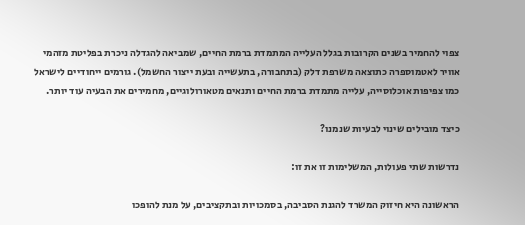צפוי להחמיר בשנים הקרובות בגלל העלייה המתמדת ברמת החיים, שמביאה להגדלה ניכרת בפליטת מזהמי אוויר לאטמוספרה כתוצאה משרפת דלק (בתחבורה, בתעשייה ובעת ייצור החשמל). גורמים ייחודיים לישראל כמו צפיפות אוכלוסייה, עלייה מתמדת ברמת החיים ותנאים מטאורולוגיים, מחמירים את הבעיה עוד יותר.

כיצד מובילים שינוי לבעיות שנמנו?

נדרשות שתי פעולות, המשלימות זו את זו:

הראשונה היא חיזוק המשרד להגנת הסביבה, בסמכויות ובתקציבים, על מנת להופכו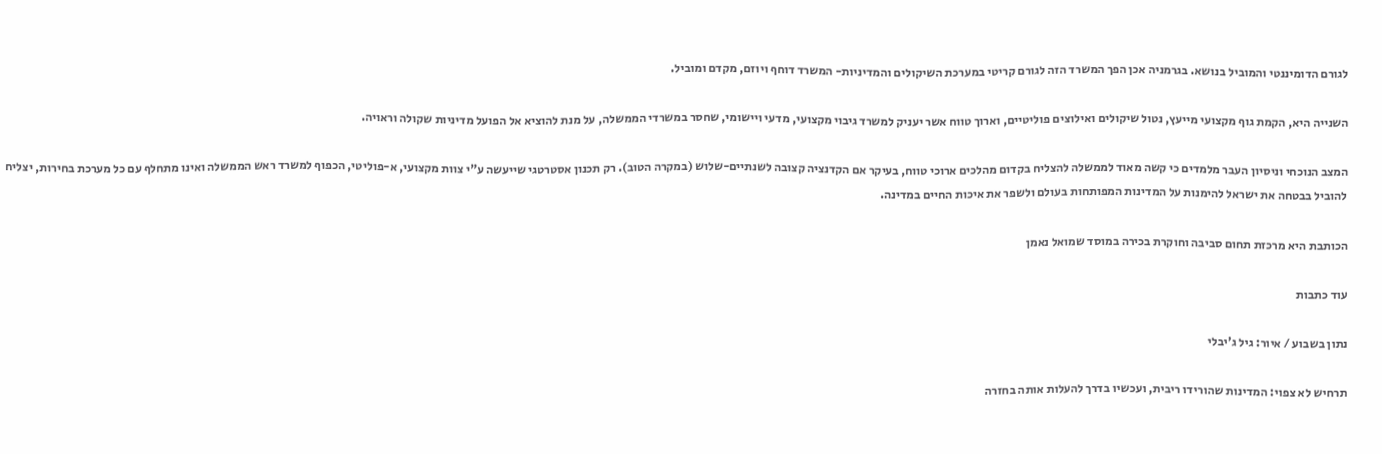לגורם הדומיננטי והמוביל בנושא. בגרמניה אכן הפך המשרד הזה לגורם קריטי במערכת השיקולים והמדיניות- המשרד דוחף ויוזם, מקדם ומוביל.

השנייה היא, הקמת גוף מקצועי מייעץ, נטול שיקולים ואילוצים פוליטיים, וארוך טווח אשר יעניק למשרד גיבוי מקצועי, מדעי ויישומי, שחסר במשרדי הממשלה, על מנת להוציא אל הפועל מדיניות שקולה וראויה.

המצב הנוכחי וניסיון העבר מלמדים כי קשה מאוד לממשלה להצליח בקדום מהלכים ארוכי טווח, בעיקר אם הקדנציה קצובה לשנתיים-שלוש (במקרה הטוב). רק תכנון אסטרטגי שייעשה ע"י צוות מקצועי, א-פוליטי, הכפוף למשרד ראש הממשלה ואינו מתחלף עם כל מערכת בחירות, יצליח להוביל בבטחה את ישראל להימנות על המדינות המפותחות בעולם ולשפר את איכות החיים במדינה.

הכותבת היא מרכזת תחום סביבה וחוקרת בכירה במוסד שמואל נאמן

עוד כתבות

נתון בשבוע / איור: גיל ג'יבלי

תרחיש לא צפוי: המדינות שהורידו ריבית, ועכשיו בדרך להעלות אותה בחזרה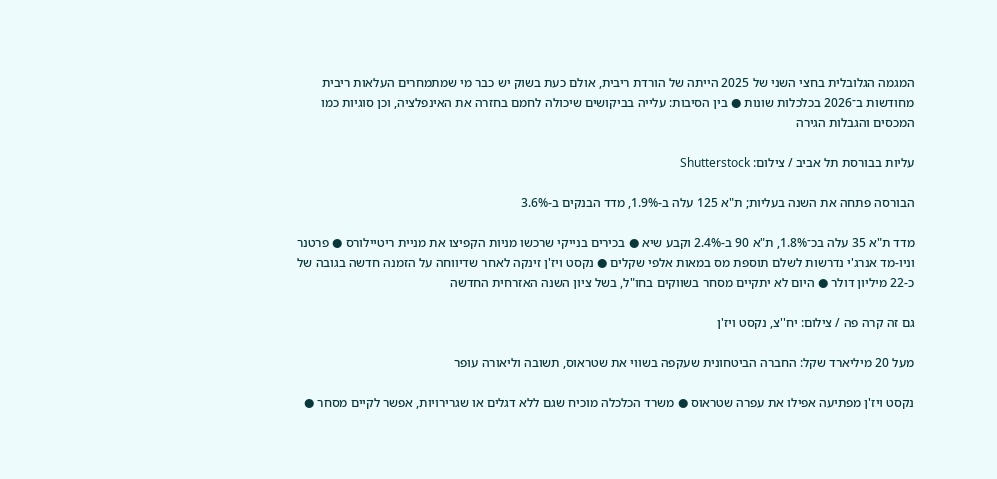המגמה הגלובלית בחצי השני של 2025 הייתה של הורדת ריבית, אולם כעת בשוק יש כבר מי שמתמחרים העלאות ריבית מחודשות ב־2026 בכלכלות שונות ● בין הסיבות: עלייה בביקושים שיכולה לחמם בחזרה את האינפלציה, וכן סוגיות כמו המכסים והגבלות הגירה

עליות בבורסת תל אביב / צילום: Shutterstock

הבורסה פתחה את השנה בעליות; ת"א 125 עלה ב-1.9%, מדד הבנקים ב-3.6%

מדד ת"א 35 עלה בכ־1.8%, ת"א 90 ב-2.4% וקבע שיא ● בכירים בנייקי שרכשו מניות הקפיצו את מניית ריטיילורס ● פרטנר וניו-מד אנרג'י נדרשות לשלם תוספת מס במאות אלפי שקלים ● נקסט ויז'ן זינקה לאחר שדיווחה על הזמנה חדשה בגובה של כ-22 מיליון דולר ● היום לא יתקיים מסחר בשווקים בחו"ל, בשל ציון השנה האזרחית החדשה

גם זה קרה פה / צילום: יח''צ, נקסט ויז'ן

מעל 20 מיליארד שקל: החברה הביטחונית שעקפה בשווי את שטראוס, תשובה וליאורה עופר

נקסט ויז'ן מפתיעה אפילו את עפרה שטראוס ● משרד הכלכלה מוכיח שגם ללא דגלים או שגרירויות, אפשר לקיים מסחר ●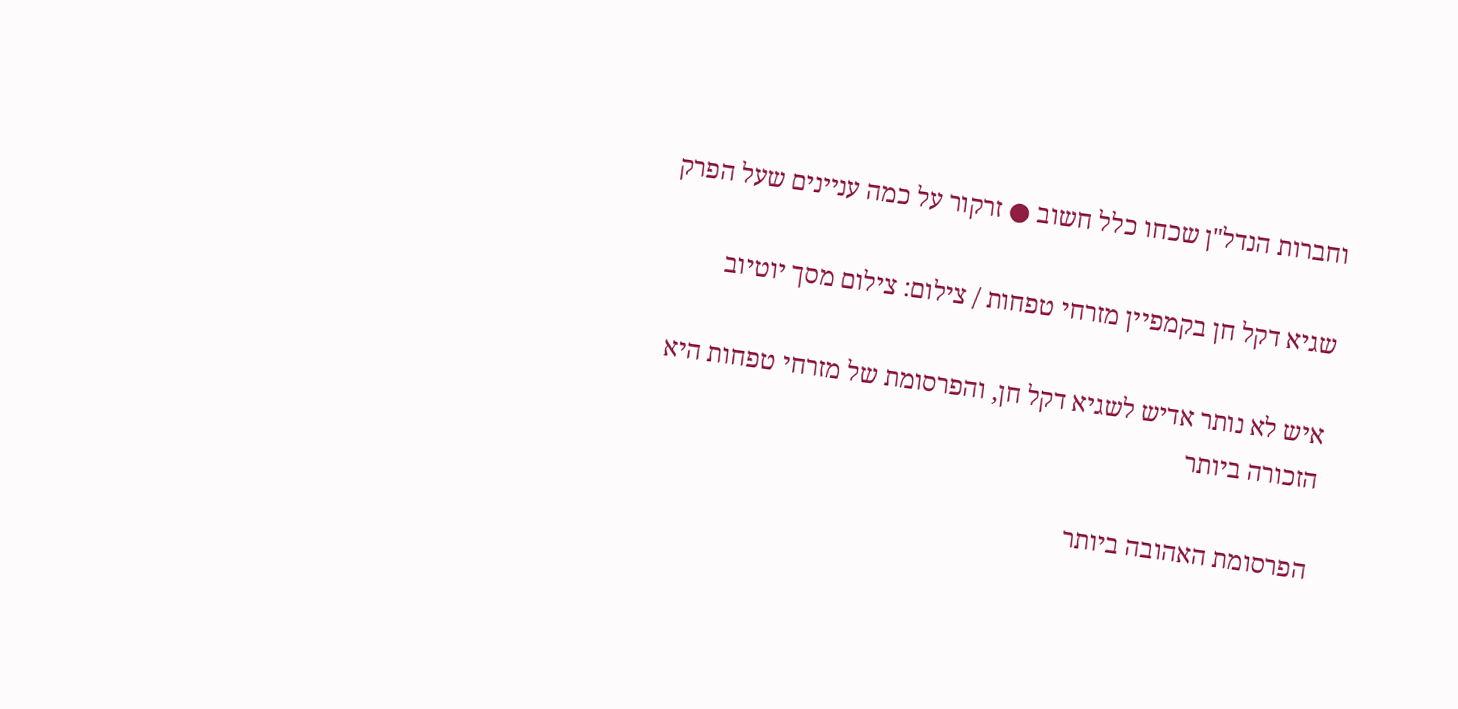וחברות הנדל"ן שכחו כלל חשוב ● זרקור על כמה עניינים שעל הפרק

שגיא דקל חן בקמפיין מזרחי טפחות / צילום: צילום מסך יוטיוב

איש לא נותר אדיש לשגיא דקל חן, והפרסומת של מזרחי טפחות היא הזכורה ביותר

הפרסומת האהובה ביותר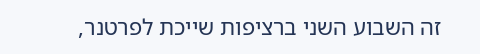זה השבוע השני ברציפות שייכת לפרטנר,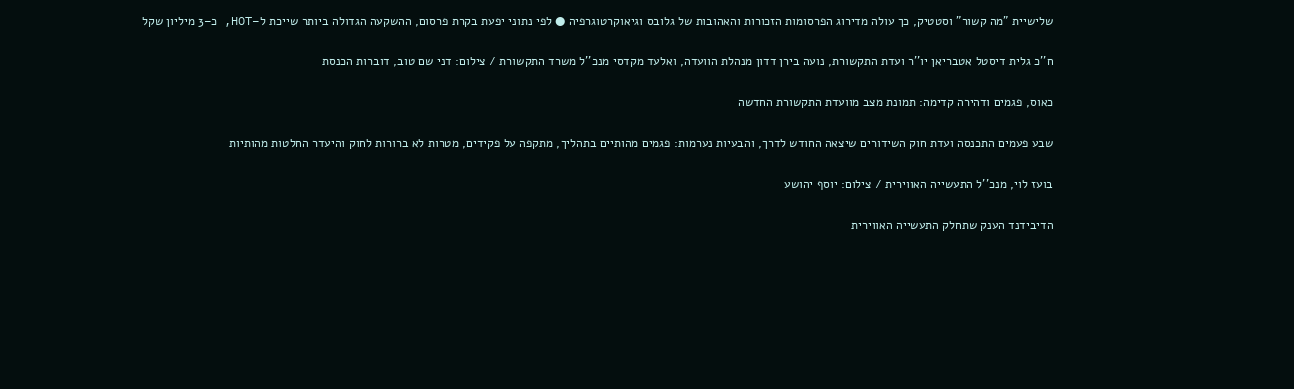שלישיית "מה קשור" וסטטיק, כך עולה מדירוג הפרסומות הזכורות והאהובות של גלובס וגיאוקרטוגרפיה ● לפי נתוני יפעת בקרת פרסום, ההשקעה הגדולה ביותר שייכת ל–HOT, כ–3 מיליון שקל

ח''כ גלית דיסטל אטבריאן יו''ר ועדת התקשורת, נועה בירן דדון מנהלת הוועדה, ואלעד מקדסי מנכ''ל משרד התקשורת / צילום: דני שם טוב, דוברות הכנסת

כאוס, פגמים ודהירה קדימה: תמונת מצב מוועדת התקשורת החדשה

שבע פעמים התכנסה ועדת חוק השידורים שיצאה החודש לדרך, והבעיות נערמות: פגמים מהותיים בתהליך, מתקפה על פקידים, מטרות לא ברורות לחוק והיעדר החלטות מהותיות

בועז לוי, מנכ''ל התעשייה האווירית / צילום: יוסף יהושע

הדיבידנד הענק שתחלק התעשייה האווירית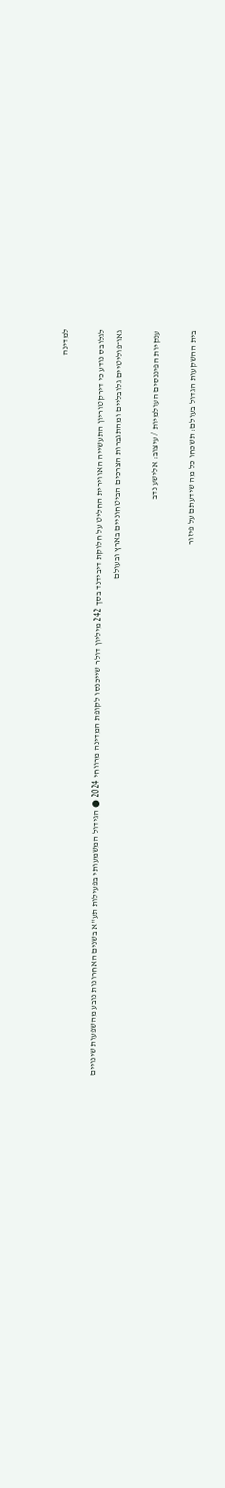למדינה

לגלובס נודע כי דירקטוריון התעשייה האווירית החליט על חלוקת דיבידנד בסך 242 מיליון דולר שייכנסו לקופת המדינה מרווחי 2024 ● הגידול המשמעותי בפעילות תע"א בשנים האחרונות נובע מהשפעות שינויים גאו־פוליטיים גלובליים ומהתגברות הצרכים הביטחוניים בארץ ובעולם

ענקיות הפיננסים העולמיות / עיצוב: אלישע נדב

בית ההשקעות הגדול בעולם: תשכחו כל מה שידעתם על פיזור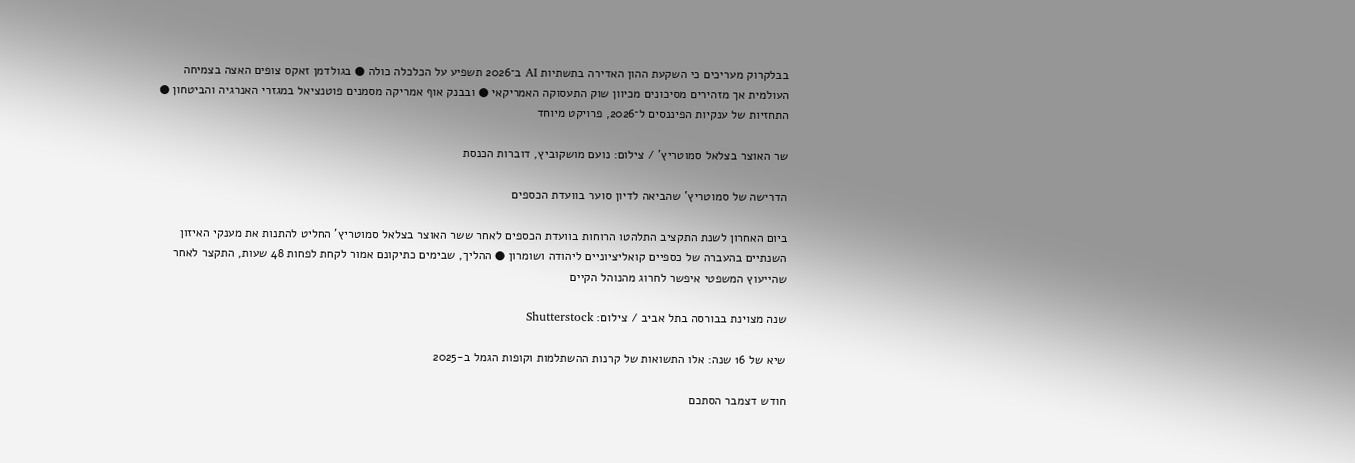בבלקרוק מעריכים כי השקעת ההון האדירה בתשתיות AI ב־2026 תשפיע על הכלכלה כולה ● בגולדמן זאקס צופים האצה בצמיחה העולמית אך מזהירים מסיכונים מכיוון שוק התעסוקה האמריקאי ● ובבנק אוף אמריקה מסמנים פוטנציאל במגזרי האנרגיה והביטחון ● התחזיות של ענקיות הפיננסים ל־2026, פרויקט מיוחד

שר האוצר בצלאל סמוטריץ' / צילום: נועם מושקוביץ, דוברות הכנסת

הדרישה של סמוטריץ' שהביאה לדיון סוער בוועדת הכספים

ביום האחרון לשנת התקציב התלהטו הרוחות בוועדת הכספים לאחר ששר האוצר בצלאל סמוטריץ' החליט להתנות את מענקי האיזון השנתיים בהעברה של כספיים קואליציוניים ליהודה ושומרון ● ההליך, שבימים כתיקונם אמור לקחת לפחות 48 שעות, התקצר לאחר שהייעוץ המשפטי איפשר לחרוג מהנוהל הקיים

שנה מצוינת בבורסה בתל אביב / צילום: Shutterstock

שיא של 16 שנה: אלו התשואות של קרנות ההשתלמות וקופות הגמל ב-2025

חודש דצמבר הסתכם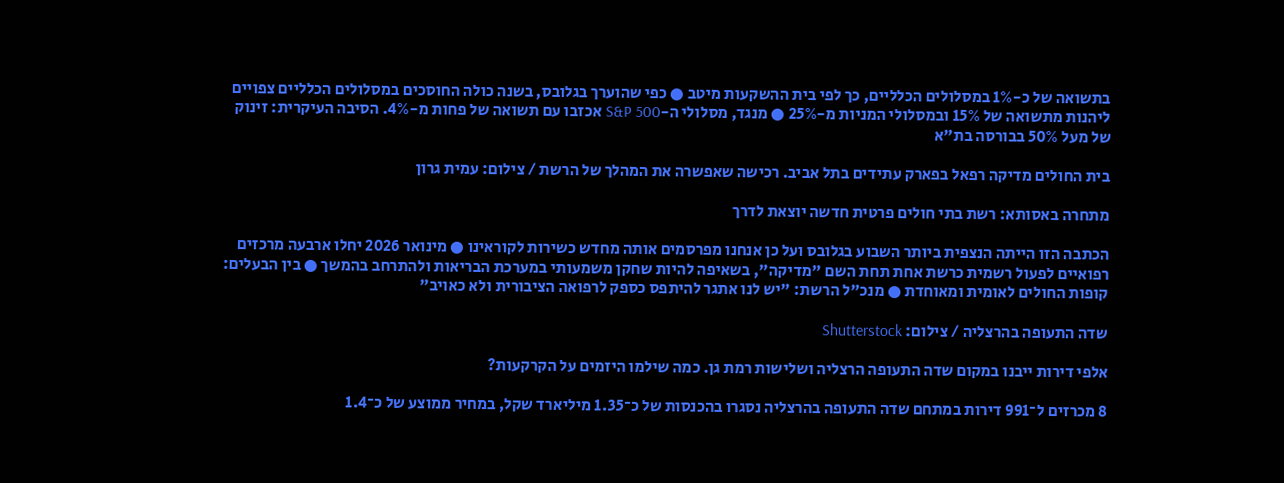בתשואה של כ-1% במסלולים הכלליים, כך לפי בית ההשקעות מיטב ● כפי שהוערך בגלובס, בשנה כולה החוסכים במסלולים הכלליים צפויים ליהנות מתשואה של 15% ובמסלולי המניות מ-25% ● מנגד, מסלולי ה-S&P 500 אכזבו עם תשואה של פחות מ-4%. הסיבה העיקרית: זינוק של מעל 50% בבורסה בת"א

בית החולים מדיקה רפאל בפארק עתידים בתל אביב. רכישה שאפשרה את המהלך של הרשת / צילום: עמית גרון

מתחרה באסותא: רשת בתי חולים פרטית חדשה יוצאת לדרך

הכתבה הזו הייתה הנצפית ביותר השבוע בגלובס ועל כן אנחנו מפרסמים אותה מחדש כשירות לקוראינו ● מינואר 2026 יחלו ארבעה מרכזים רפואיים לפעול רשמית כרשת אחת תחת השם "מדיקה", בשאיפה להיות שחקן משמעותי במערכת הבריאות ולהתרחב בהמשך ● בין הבעלים: קופות החולים לאומית ומאוחדת ● מנכ"ל הרשת: "יש לנו אתגר להיתפס כספק לרפואה הציבורית ולא כאויב"

שדה התעופה בהרצליה / צילום: Shutterstock

אלפי דירות ייבנו במקום שדה התעופה הרצליה ושלישות רמת גן. כמה שילמו היזמים על הקרקעות?

8 מכרזים ל־991 דירות במתחם שדה התעופה בהרצליה נסגרו בהכנסות של כ־1.35 מיליארד שקל, במחיר ממוצע של כ־1.4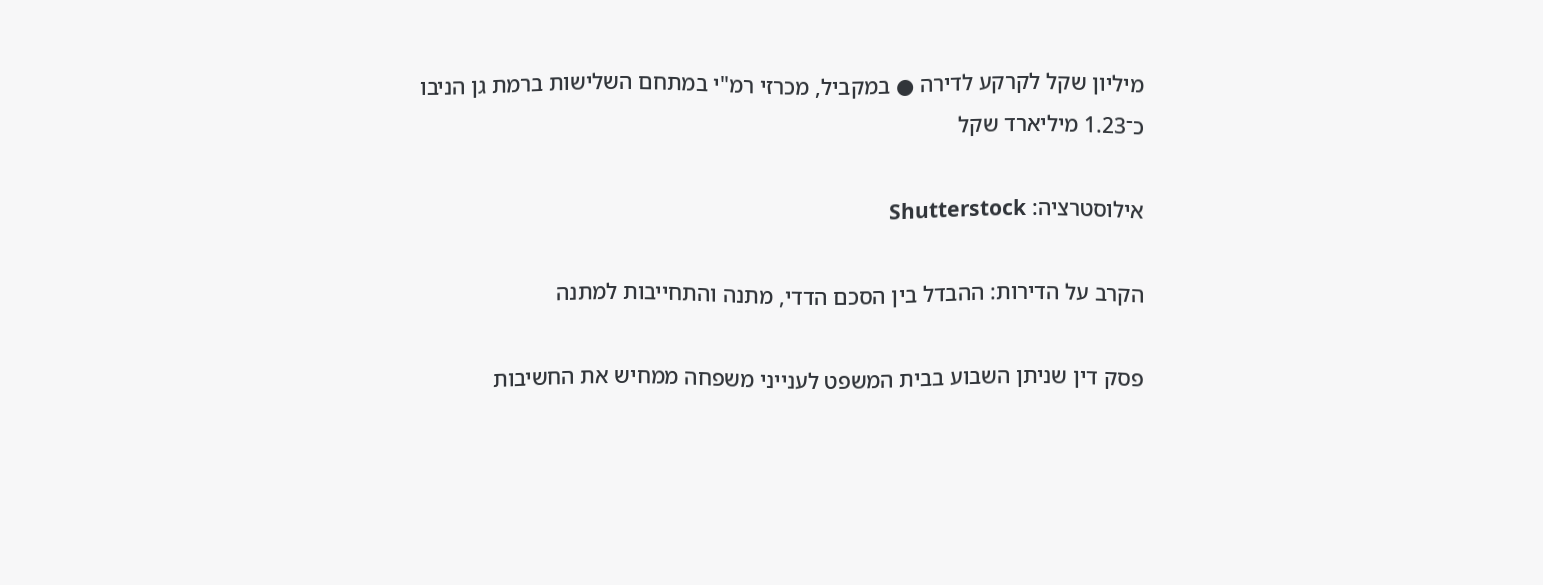מיליון שקל לקרקע לדירה ● במקביל, מכרזי רמ"י במתחם השלישות ברמת גן הניבו כ־1.23 מיליארד שקל

אילוסטרציה: Shutterstock

הקרב על הדירות: ההבדל בין הסכם הדדי, מתנה והתחייבות למתנה

פסק דין שניתן השבוע בבית המשפט לענייני משפחה ממחיש את החשיבות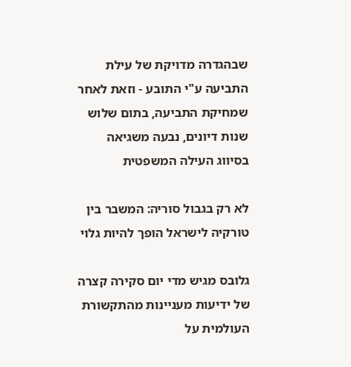שבהגדרה מדויקת של עילת התביעה ע"י התובע - וזאת לאחר שמחיקת התביעה, בתום שלוש שנות דיונים, נבעה משגיאה בסיווג העילה המשפטית

לא רק בגבול סוריה: המשבר בין טורקיה לישראל הופך להיות גלוי

גלובס מגיש מדי יום סקירה קצרה של ידיעות מעניינות מהתקשורת העולמית על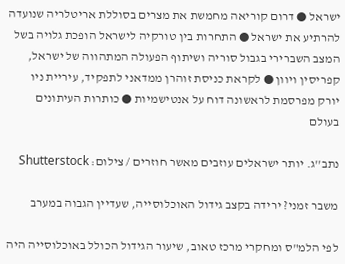ישראל ● דרום קוריאה מחמשת את מצרים בסוללת אריטלריה שנועדה להרתיע את ישראל ● התחרות בין טורקיה לישראל הופכת גלויה בשל המצב השברירי בגבול סוריה ושיתוף הפעולה המתהווה של ישראל, קפריסין ויוון ● לקראת כניסת זוהרן ממדאני לתפקיד, עיריית ניו יורק מפרסמת לראשונה דוח על אנטישמיות ● כותרות העיתונים בעולם

נתב''ג. יותר ישראלים עוזבים מאשר חוזרים / צילום: Shutterstock

משבר זמני? ירידה בקצב גידול האוכלוסייה, שעדיין הגבוה במערב

לפי הלמ"ס ומחקרי מרכז טאוב, שיעור הגידול הכולל באוכלוסייה היה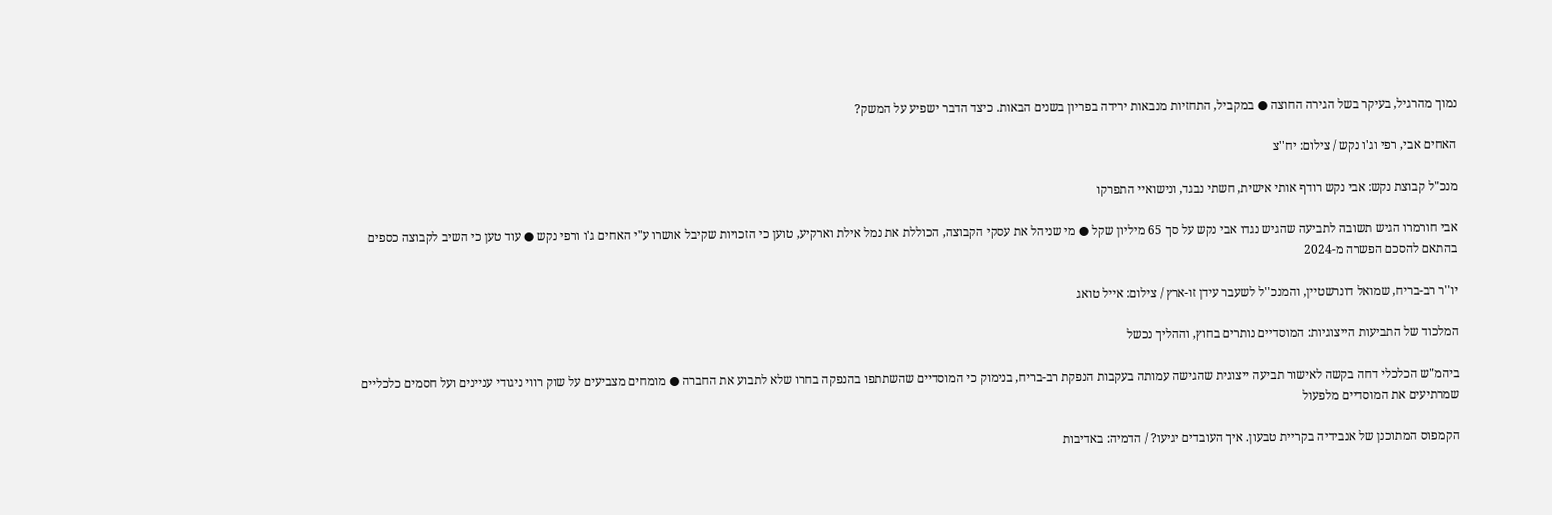נמוך מהרגיל, בעיקר בשל הגירה החוצה ● במקביל, התחזיות מנבאות ירידה בפריון בשנים הבאות. כיצד הדבר ישפיע על המשק?

האחים אבי, רפי וג'ו נקש / צילום: יח''צ

מנכ"ל קבוצת נקש: אבי נקש רודף אותי אישית, חשתי נבגד, ונישואיי התפרקו

אבי חורמרו הגיש תשובה לתביעה שהגיש נגדו אבי נקש על סך 65 מיליון שקל ● מי שניהל את עסקי הקבוצה, הכוללת את נמל אילת וארקיע, טוען כי הזכויות שקיבל אושרו ע"י האחים ג'ו ורפי נקש ● עוד טען כי השיב לקבוצה כספים בהתאם להסכם הפשרה מ-2024

יו''ר רב-בריח, שמואל דונרשטיין, והמנכ''ל לשעבר עידן זו-ארץ / צילום: אייל טואג

המלכוד של התביעות הייצוגיות: המוסדיים נותרים בחוץ, וההליך נכשל

ביהמ"ש הכלכלי דחה בקשה לאישור תביעה ייצוגית שהגישה עמותה בעקבות הנפקת רב-בריח, בנימוק כי המוסדיים שהשתתפו בהנפקה בחרו שלא לתבוע את החברה ● מומחים מצביעים על שוק רווי ניגודי עניינים ועל חסמים כלכליים שמרתיעים את המוסדיים מלפעול

הקמפוס המתוכנן של אנבידיה בקריית טבעון. איך העובדים יגיעו? / הדמיה: באדיבות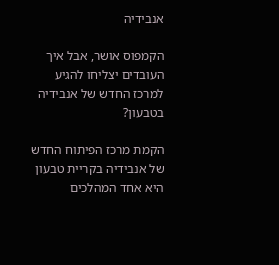אנבידיה

הקמפוס אושר, אבל איך העובדים יצליחו להגיע למרכז החדש של אנבידיה בטבעון?

הקמת מרכז הפיתוח החדש של אנבידיה בקריית טבעון היא אחד המהלכים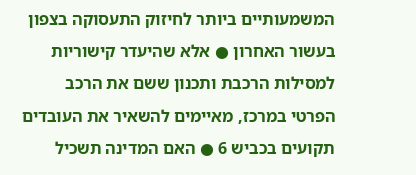המשמעותיים ביותר לחיזוק התעסוקה בצפון בעשור האחרון ● אלא שהיעדר קישוריות למסילות הרכבת ותכנון ששם את הרכב הפרטי במרכז, מאיימים להשאיר את העובדים תקועים בכביש 6 ● האם המדינה תשכיל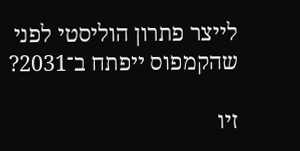לייצר פתרון הוליסטי לפני שהקמפוס ייפתח ב־2031?

זיו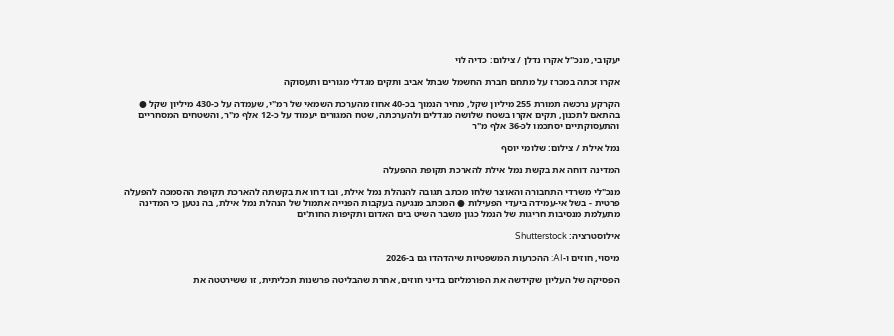יעקובי, מנכ''ל אקרו נדלן / צילום: כדיה לוי

אקרו זכתה במכרז על מתחם חברת החשמל שבתל אביב ותקים מגדלי מגורים ותעסוקה

הקרקע נרכשה תמורת 255 מיליון שקל, מחיר הנמוך בכ-40 אחוז מהערכת השמאי של רמ"י, שעמדה על כ-430 מיליון שקל ● בהתאם לתכנון, תקים אקרו בשטח שלושה מגדלים ולהערכתה, שטח המגורים יעמוד על כ-12 אלף מ"ר, והשטחים המסחריים והתעסוקתיים יסתכמו לכ-36 אלף מ"ר

נמל אילת / צילום: שלומי יוסף

המדינה דוחה את בקשת נמל אילת להארכת תקופת ההפעלה

מנכ"לי משרדי התחבורה והאוצר שלחו מכתב תגובה להנהלת נמל אילת, ובו דחו את בקשתה להארכת תקופת ההסמכה להפעלה פרטית - בשל אי-עמידה ביעדי הפעילות ● המכתב מנגיעה בעקבות הפנייה אתמול של הנהלת נמל אילת, בה נטען כי המדינה מתעלמת מנסיבות חריגות של הנמל כגון משבר השיט בים האדום ותקיפות החות'ים

אילוסטרציה: Shutterstock

מיסוי, חוזים ו-AI: ההכרעות המשפטיות שיהדהדו גם ב-2026

הפסיקה של העליון שקידשה את הפורמליזם בדיני חוזים, אחרת שהבליטה פרשנות תכליתית, זו ששירטטה את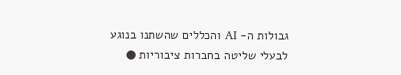גבולות ה- AI והכללים שהשתנו בנוגע לבעלי שליטה בחברות ציבוריות ●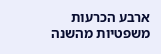ארבע הכרעות משפטיות מהשנה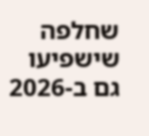שחלפה שישפיעו גם ב-2026